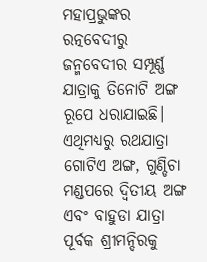ମହାପ୍ରଭୁଙ୍କର ରତ୍ନବେଦୀରୁ ଜନ୍ମବେଦୀର ସମ୍ପୂର୍ଣ୍ଣ ଯାତ୍ରାକୁ ତିନୋଟି ଅଙ୍ଗ ରୂପେ ଧରାଯାଇଛି। ଏଥିମଧ୍ୟରୁ ରଥଯାତ୍ରା ଗୋଟିଏ ଅଙ୍ଗ, ଗୁଣ୍ଡିଚା ମଣ୍ଡପରେ ଦ୍ୱିତୀୟ ଅଙ୍ଗ ଏବଂ ବାହୁଡା ଯାତ୍ରା ପୂର୍ବକ ଶ୍ରୀମନ୍ଦିରକୁ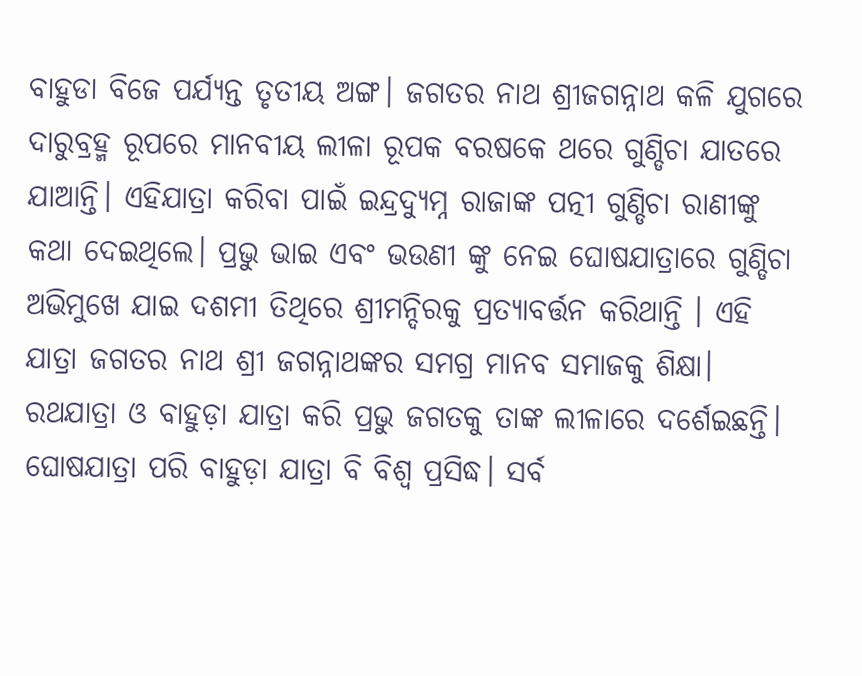ବାହୁଡା ବିଜେ ପର୍ଯ୍ୟନ୍ତ ତୃତୀୟ ଅଙ୍ଗ। ଜଗତର ନାଥ ଶ୍ରୀଜଗନ୍ନାଥ କଳି ଯୁଗରେ ଦାରୁବ୍ରହ୍ମ ରୂପରେ ମାନବୀୟ ଲୀଳା ରୂପକ ବରଷକେ ଥରେ ଗୁଣ୍ଡିଚା ଯାତରେ ଯାଆନ୍ତି। ଏହିଯାତ୍ରା କରିବା ପାଇଁ ଇନ୍ଦ୍ରଦ୍ୟୁମ୍ନ ରାଜାଙ୍କ ପତ୍ନୀ ଗୁଣ୍ଡିଚା ରାଣୀଙ୍କୁ କଥା ଦେଇଥିଲେ। ପ୍ରଭୁ ଭାଇ ଏବଂ ଭଉଣୀ ଙ୍କୁ ନେଇ ଘୋଷଯାତ୍ରାରେ ଗୁଣ୍ଡିଚା ଅଭିମୁଖେ ଯାଇ ଦଶମୀ ତିଥିରେ ଶ୍ରୀମନ୍ଦିରକୁ ପ୍ରତ୍ୟାବର୍ତ୍ତନ କରିଥାନ୍ତି । ଏହି ଯାତ୍ରା ଜଗତର ନାଥ ଶ୍ରୀ ଜଗନ୍ନାଥଙ୍କର ସମଗ୍ର ମାନବ ସମାଜକୁ ଶିକ୍ଷା। ରଥଯାତ୍ରା ଓ ବାହୁଡ଼ା ଯାତ୍ରା କରି ପ୍ରଭୁ ଜଗତକୁ ତାଙ୍କ ଲୀଳାରେ ଦର୍ଶେଇଛନ୍ତି। ଘୋଷଯାତ୍ରା ପରି ବାହୁଡ଼ା ଯାତ୍ରା ବି ବିଶ୍ଵ ପ୍ରସିଦ୍ଧ। ସର୍ବ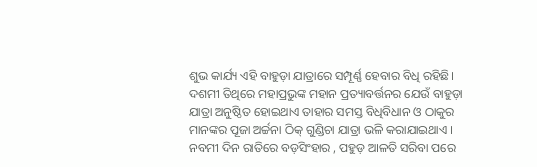ଶୁଭ କାର୍ଯ୍ୟ ଏହି ବାହୁଡ଼ା ଯାତ୍ରାରେ ସମ୍ପୂର୍ଣ୍ଣ ହେବାର ବିଧି ରହିଛି। ଦଶମୀ ତିଥିରେ ମହାପ୍ରଭୁଙ୍କ ମହାନ ପ୍ରତ୍ୟାବର୍ତ୍ତନର ଯେଉଁ ବାହୁଡ଼ା ଯାତ୍ରା ଅନୁଷ୍ଠିତ ହୋଇଥାଏ ତାହାର ସମସ୍ତ ବିଧିବିଧାନ ଓ ଠାକୁର ମାନଙ୍କର ପୂଜା ଅର୍ଚ୍ଚନା ଠିକ୍ ଗୁଣ୍ଡିଚା ଯାତ୍ରା ଭଳି କରାଯାଇଥାଏ । ନବମୀ ଦିନ ରାତିରେ ବଡ଼ସିଂହାର , ପହୁଡ଼ ଆଳତି ସରିବା ପରେ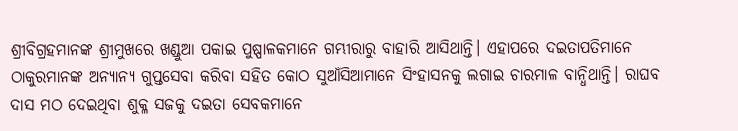ଶ୍ରୀବିଗ୍ରହମାନଙ୍କ ଶ୍ରୀମୁଖରେ ଖଣ୍ଡୁଆ ପକାଇ ପୁଷ୍ପାଳକମାନେ ଗମ୍ଭୀରାରୁ ବାହାରି ଆସିଥାନ୍ତି। ଏହାପରେ ଦଇତାପତିମାନେ ଠାକୁରମାନଙ୍କ ଅନ୍ୟାନ୍ୟ ଗୁପ୍ତସେବା କରିବା ସହିତ କୋଠ ସୁଆଁସିଆମାନେ ସିଂହାସନକୁ ଲଗାଇ ଚାରମାଳ ବାନ୍ଧିଥାନ୍ତି। ରାଘବ ଦାସ ମଠ ଦେଇଥିବା ଶୁକ୍ଳ ସଜକୁ ଦଇତା ସେବକମାନେ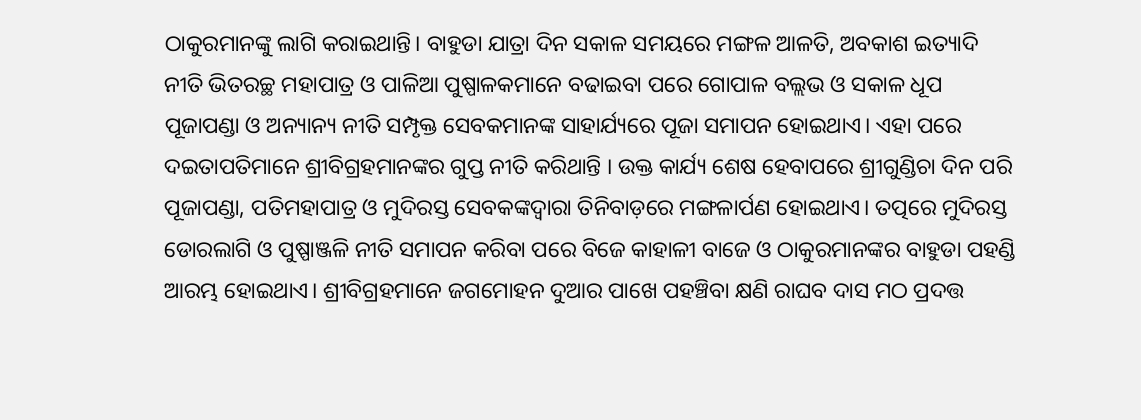ଠାକୁରମାନଙ୍କୁ ଲାଗି କରାଇଥାନ୍ତି। ବାହୁଡା ଯାତ୍ରା ଦିନ ସକାଳ ସମୟରେ ମଙ୍ଗଳ ଆଳତି, ଅବକାଶ ଇତ୍ୟାଦି ନୀତି ଭିତରଚ୍ଛ ମହାପାତ୍ର ଓ ପାଳିଆ ପୁଷ୍ପାଳକମାନେ ବଢାଇବା ପରେ ଗୋପାଳ ବଲ୍ଲଭ ଓ ସକାଳ ଧୂପ ପୂଜାପଣ୍ଡା ଓ ଅନ୍ୟାନ୍ୟ ନୀତି ସମ୍ପୃକ୍ତ ସେବକମାନଙ୍କ ସାହାର୍ଯ୍ୟରେ ପୂଜା ସମାପନ ହୋଇଥାଏ। ଏହା ପରେ ଦଇତାପତିମାନେ ଶ୍ରୀବିଗ୍ରହମାନଙ୍କର ଗୁପ୍ତ ନୀତି କରିଥାନ୍ତି । ଉକ୍ତ କାର୍ଯ୍ୟ ଶେଷ ହେବାପରେ ଶ୍ରୀଗୁଣ୍ଡିଚା ଦିନ ପରି ପୂଜାପଣ୍ଡା, ପତିମହାପାତ୍ର ଓ ମୁଦିରସ୍ତ ସେବକଙ୍କଦ୍ୱାରା ତିନିବାଡ଼ରେ ମଙ୍ଗଳାର୍ପଣ ହୋଇଥାଏ। ତତ୍ପରେ ମୁଦିରସ୍ତ ଡୋରଲାଗି ଓ ପୁଷ୍ପାଞ୍ଜଳି ନୀତି ସମାପନ କରିବା ପରେ ବିଜେ କାହାଳୀ ବାଜେ ଓ ଠାକୁରମାନଙ୍କର ବାହୁଡା ପହଣ୍ଡି ଆରମ୍ଭ ହୋଇଥାଏ। ଶ୍ରୀବିଗ୍ରହମାନେ ଜଗମୋହନ ଦୁଆର ପାଖେ ପହଞ୍ଚିବା କ୍ଷଣି ରାଘବ ଦାସ ମଠ ପ୍ରଦତ୍ତ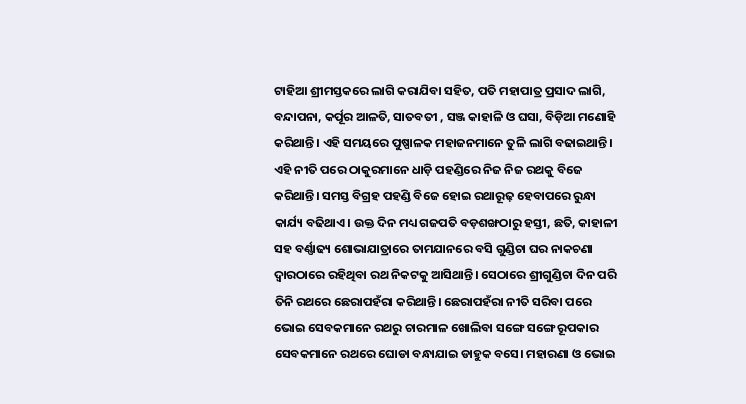ଟାହିଆ ଶ୍ରୀମସ୍ତକରେ ଲାଗି କରାଯିବା ସହିତ, ପତି ମହାପାତ୍ର ପ୍ରସାଦ ଲାଗି, ବନ୍ଦାପନା, କର୍ପୂର ଆଳତି, ସାତବତୀ , ସଞ୍ଜ କାହାଳି ଓ ଘସା, ବିଡ଼ିଆ ମଣୋହି କରିଥାନ୍ତି। ଏହି ସମୟରେ ପୁଷ୍ପାଳକ ମହାଜନମାନେ ତୁଳି ଲାଗି ବଢାଇଥାନ୍ତି। ଏହି ନୀତି ପରେ ଠାକୁରମାନେ ଧାଡ଼ି ପହଣ୍ଡିରେ ନିଜ ନିଜ ରଥକୁ ବିଜେ କରିଥାନ୍ତି। ସମସ୍ତ ବିଗ୍ରହ ପହଣ୍ଡି ବିଜେ ହୋଇ ରଥାରୂଢ଼ ହେବାପରେ ରୁନ୍ଧା କାର୍ଯ୍ୟ ବଢିଥାଏ। ଉକ୍ତ ଦିନ ମଧ୍ୟ ଗଜପତି ବଡ଼ଶଙ୍ଖଠାରୁ ହସ୍ତୀ, ଛତି, କାହାଳୀ ସହ ବର୍ଣ୍ଣାଢ୍ୟ ଶୋଭାଯାତ୍ରାରେ ତାମଯାନରେ ବସି ଗୁଣ୍ଡିଚା ଘର ନାକଚଣା ଦ୍ୱାରଠାରେ ରହିଥିବା ରଥ ନିକଟକୁ ଆସିଥାନ୍ତି। ସେଠାରେ ଶ୍ରୀଗୁଣ୍ଡିଚା ଦିନ ପରି ତିନି ରଥରେ ଛେରାପହଁରା କରିଥାନ୍ତି। ଛେରାପହଁରା ନୀତି ସରିବା ପରେ ଭୋଇ ସେବକମାନେ ରଥରୁ ଚାରମାଳ ଖୋଲିବା ସଙ୍ଗେ ସଙ୍ଗେ ରୂପକାର ସେବକମାନେ ରଥରେ ଘୋଡା ବନ୍ଧାଯାଇ ଡାହୁକ ବସେ। ମହାରଣା ଓ ଭୋଇ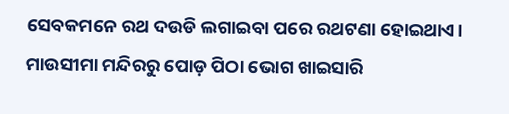ସେବକମନେ ରଥ ଦଉଡି ଲଗାଇବା ପରେ ରଥଟଣା ହୋଇଥାଏ। ମାଉସୀମା ମନ୍ଦିରରୁ ପୋଡ଼ ପିଠା ଭୋଗ ଖାଇସାରି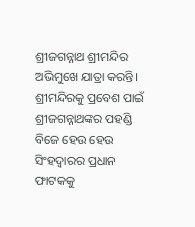ଶ୍ରୀଜଗନ୍ନାଥ ଶ୍ରୀମନ୍ଦିର ଅଭିମୁଖେ ଯାତ୍ରା କରନ୍ତି। ଶ୍ରୀମନ୍ଦିରକୁ ପ୍ରବେଶ ପାଇଁ ଶ୍ରୀଜଗନ୍ନାଥଙ୍କର ପହଣ୍ଡି ବିଜେ ହେଉ ହେଉ ସିଂହଦ୍ବାରର ପ୍ରଧାନ ଫାଟକକୁ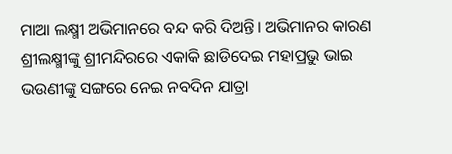ମାଆ ଲକ୍ଷ୍ମୀ ଅଭିମାନରେ ବନ୍ଦ କରି ଦିଅନ୍ତି। ଅଭିମାନର କାରଣ ଶ୍ରୀଲକ୍ଷ୍ମୀଙ୍କୁ ଶ୍ରୀମନ୍ଦିରରେ ଏକାକି ଛାଡିଦେଇ ମହାପ୍ରଭୁ ଭାଇ ଭଉଣୀଙ୍କୁ ସଙ୍ଗରେ ନେଇ ନବଦିନ ଯାତ୍ରା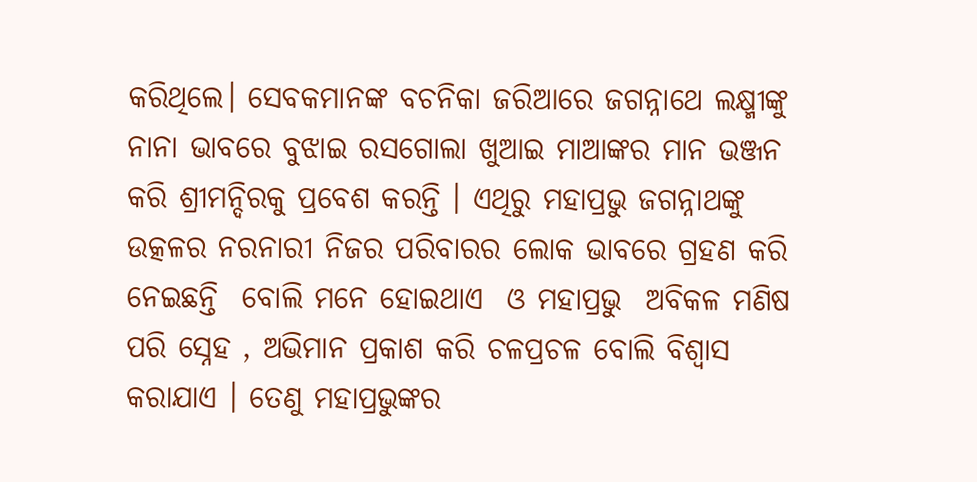କରିଥିଲେ। ସେବକମାନଙ୍କ ବଚନିକା ଜରିଆରେ ଜଗନ୍ନାଥେ ଲକ୍ଷ୍ମୀଙ୍କୁ ନାନା ଭାବରେ ବୁଝାଇ ରସଗୋଲା ଖୁଆଇ ମାଆଙ୍କର ମାନ ଭଞ୍ଜନ କରି ଶ୍ରୀମନ୍ଦିରକୁ ପ୍ରବେଶ କରନ୍ତି । ଏଥିରୁ ମହାପ୍ରଭୁ ଜଗନ୍ନାଥଙ୍କୁ ଉତ୍କଳର ନରନାରୀ ନିଜର ପରିବାରର ଲୋକ ଭାବରେ ଗ୍ରହଣ କରି ନେଇଛନ୍ତି  ବୋଲି ମନେ ହୋଇଥାଏ  ଓ ମହାପ୍ରଭୁ  ଅବିକଳ ମଣିଷ ପରି ସ୍ନେହ , ଅଭିମାନ ପ୍ରକାଶ କରି ଚଳପ୍ରଚଳ ବୋଲି ବିଶ୍ବାସ କରାଯାଏ । ତେଣୁ ମହାପ୍ରଭୁଙ୍କର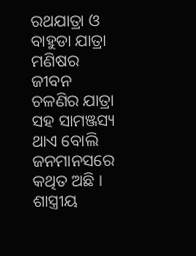ରଥଯାତ୍ରା ଓ ବାହୁଡା ଯାତ୍ରା ମଣିଷର ଜୀବନ ଚଳଣିର ଯାତ୍ରା ସହ ସାମଞ୍ଜସ୍ୟ ଥାଏ ବୋଲି ଜନମାନସରେ କଥିତ ଅଛି । ଶାସ୍ତ୍ରୀୟ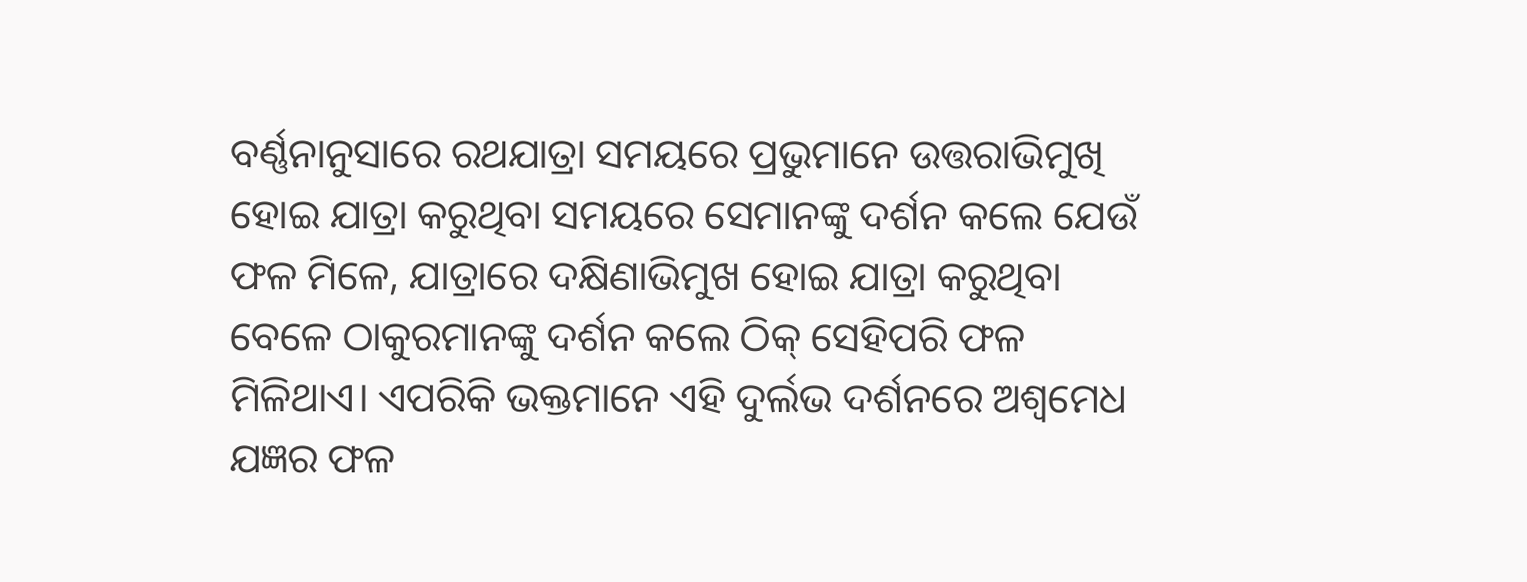ବର୍ଣ୍ଣନାନୁସାରେ ରଥଯାତ୍ରା ସମୟରେ ପ୍ରଭୁମାନେ ଉତ୍ତରାଭିମୁଖି ହୋଇ ଯାତ୍ରା କରୁଥିବା ସମୟରେ ସେମାନଙ୍କୁ ଦର୍ଶନ କଲେ ଯେଉଁ ଫଳ ମିଳେ, ଯାତ୍ରାରେ ଦକ୍ଷିଣାଭିମୁଖ ହୋଇ ଯାତ୍ରା କରୁଥିବା ବେଳେ ଠାକୁରମାନଙ୍କୁ ଦର୍ଶନ କଲେ ଠିକ୍ ସେହିପରି ଫଳ ମିଳିଥାଏ। ଏପରିକି ଭକ୍ତମାନେ ଏହି ଦୁର୍ଲଭ ଦର୍ଶନରେ ଅଶ୍ୱମେଧ ଯଜ୍ଞର ଫଳ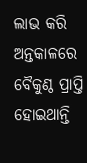ଲାଭ କରି ଅନ୍ତକାଳରେ ବୈକୁଣ୍ଠ ପ୍ରାପ୍ତି ହୋଇଥାନ୍ତି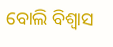ବୋଲି ବିଶ୍ୱାସ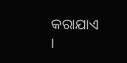କରାଯାଏ ।